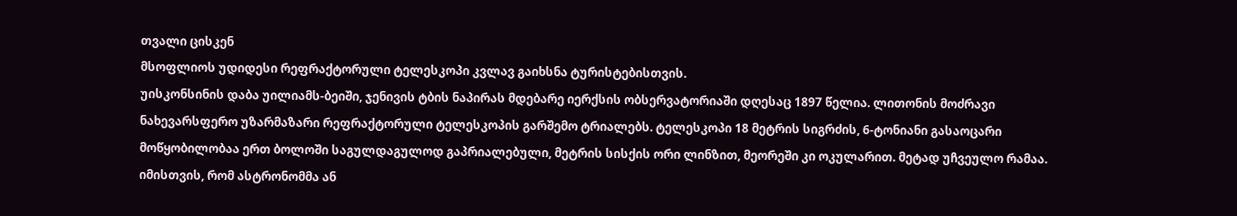თვალი ცისკენ
მსოფლიოს უდიდესი რეფრაქტორული ტელესკოპი კვლავ გაიხსნა ტურისტებისთვის.
უისკონსინის დაბა უილიამს-ბეიში, ჯენივის ტბის ნაპირას მდებარე იერქსის ობსერვატორიაში დღესაც 1897 წელია. ლითონის მოძრავი ნახევარსფერო უზარმაზარი რეფრაქტორული ტელესკოპის გარშემო ტრიალებს. ტელესკოპი 18 მეტრის სიგრძის, 6-ტონიანი გასაოცარი მოწყობილობაა ერთ ბოლოში საგულდაგულოდ გაპრიალებული, მეტრის სისქის ორი ლინზით, მეორეში კი ოკულარით. მეტად უჩვეულო რამაა.
იმისთვის, რომ ასტრონომმა ან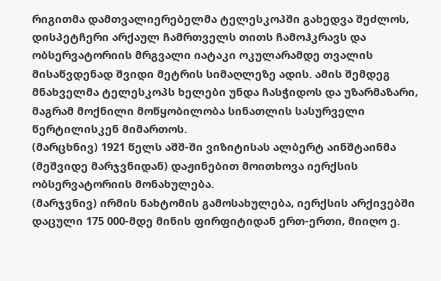რიგითმა დამთვალიერებელმა ტელესკოპში გახედვა შეძლოს, დისპეტჩერი არქაულ ჩამრთველს თითს ჩამოჰკრავს და ობსერვატორიის მრგვალი იატაკი ოკულარამდე თვალის მისაწვდენად შვიდი მეტრის სიმაღლეზე ადის. ამის შემდეგ მნახველმა ტელესკოპს ხელები უნდა ჩასჭიდოს და უზარმაზარი, მაგრამ მოქნილი მოწყობილობა სინათლის სასურველი წერტილისკენ მიმართოს.
(მარცხნივ) 1921 წელს აშშ-ში ვიზიტისას ალბერტ აინშტაინმა (მეშვიდე მარჯვნიდან) დაჟინებით მოითხოვა იერქსის ობსერვატორიის მონახულება.
(მარჯვნივ) ირმის ნახტომის გამოსახულება, იერქსის არქივებში დაცული 175 000-მდე მინის ფირფიტიდან ერთ-ერთი, მიიღო ე.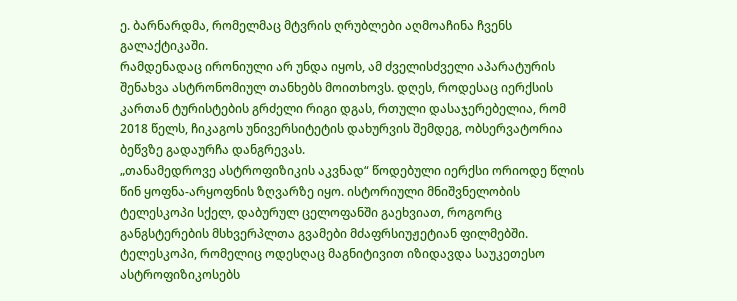ე. ბარნარდმა, რომელმაც მტვრის ღრუბლები აღმოაჩინა ჩვენს გალაქტიკაში.
რამდენადაც ირონიული არ უნდა იყოს, ამ ძველისძველი აპარატურის შენახვა ასტრონომიულ თანხებს მოითხოვს. დღეს, როდესაც იერქსის კართან ტურისტების გრძელი რიგი დგას, რთული დასაჯერებელია, რომ 2018 წელს, ჩიკაგოს უნივერსიტეტის დახურვის შემდეგ, ობსერვატორია ბეწვზე გადაურჩა დანგრევას.
„თანამედროვე ასტროფიზიკის აკვნად“ წოდებული იერქსი ორიოდე წლის წინ ყოფნა-არყოფნის ზღვარზე იყო. ისტორიული მნიშვნელობის ტელესკოპი სქელ, დაბურულ ცელოფანში გაეხვიათ, როგორც განგსტერების მსხვერპლთა გვამები მძაფრსიუჟეტიან ფილმებში. ტელესკოპი, რომელიც ოდესღაც მაგნიტივით იზიდავდა საუკეთესო ასტროფიზიკოსებს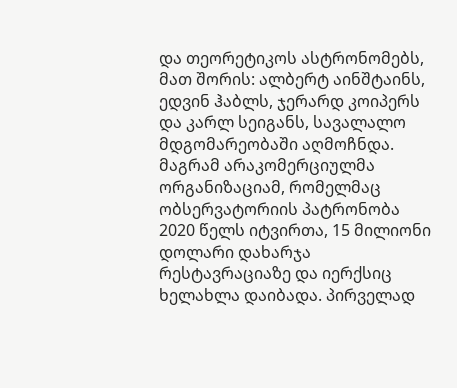და თეორეტიკოს ასტრონომებს, მათ შორის: ალბერტ აინშტაინს, ედვინ ჰაბლს, ჯერარდ კოიპერს და კარლ სეიგანს, სავალალო მდგომარეობაში აღმოჩნდა. მაგრამ არაკომერციულმა ორგანიზაციამ, რომელმაც ობსერვატორიის პატრონობა 2020 წელს იტვირთა, 15 მილიონი დოლარი დახარჯა რესტავრაციაზე და იერქსიც ხელახლა დაიბადა. პირველად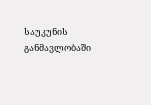საუკუნის განმავლობაში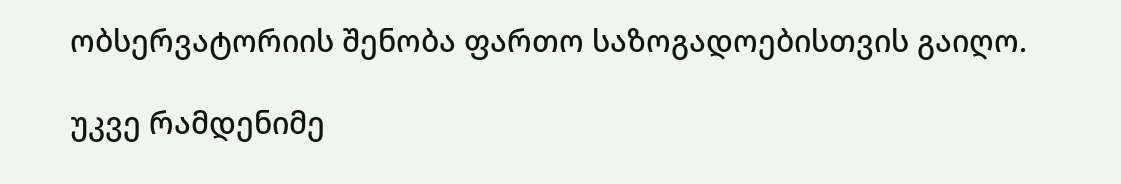ობსერვატორიის შენობა ფართო საზოგადოებისთვის გაიღო.

უკვე რამდენიმე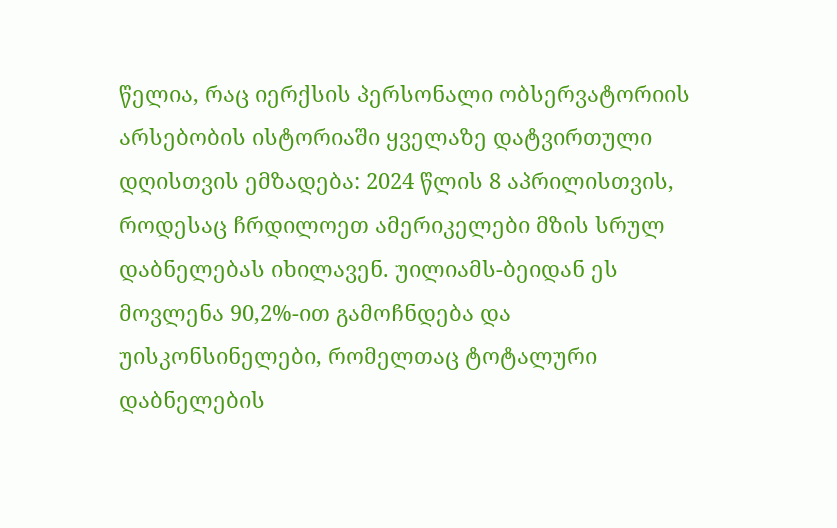წელია, რაც იერქსის პერსონალი ობსერვატორიის არსებობის ისტორიაში ყველაზე დატვირთული დღისთვის ემზადება: 2024 წლის 8 აპრილისთვის, როდესაც ჩრდილოეთ ამერიკელები მზის სრულ დაბნელებას იხილავენ. უილიამს-ბეიდან ეს მოვლენა 90,2%-ით გამოჩნდება და უისკონსინელები, რომელთაც ტოტალური დაბნელების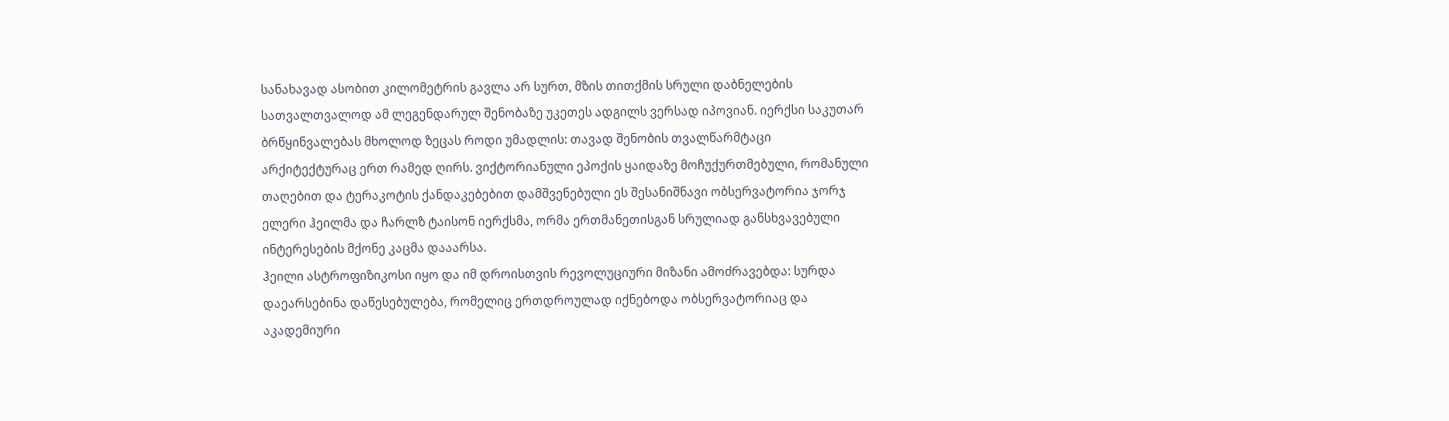სანახავად ასობით კილომეტრის გავლა არ სურთ, მზის თითქმის სრული დაბნელების სათვალთვალოდ ამ ლეგენდარულ შენობაზე უკეთეს ადგილს ვერსად იპოვიან. იერქსი საკუთარ ბრწყინვალებას მხოლოდ ზეცას როდი უმადლის: თავად შენობის თვალწარმტაცი არქიტექტურაც ერთ რამედ ღირს. ვიქტორიანული ეპოქის ყაიდაზე მოჩუქურთმებული, რომანული თაღებით და ტერაკოტის ქანდაკებებით დამშვენებული ეს შესანიშნავი ობსერვატორია ჯორჯ ელერი ჰეილმა და ჩარლზ ტაისონ იერქსმა, ორმა ერთმანეთისგან სრულიად განსხვავებული ინტერესების მქონე კაცმა დააარსა.
ჰეილი ასტროფიზიკოსი იყო და იმ დროისთვის რევოლუციური მიზანი ამოძრავებდა: სურდა დაეარსებინა დაწესებულება, რომელიც ერთდროულად იქნებოდა ობსერვატორიაც და აკადემიური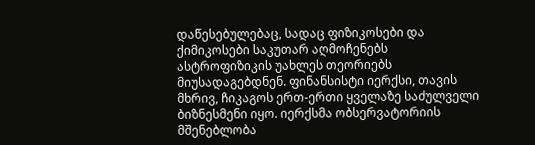დაწესებულებაც, სადაც ფიზიკოსები და ქიმიკოსები საკუთარ აღმოჩენებს ასტროფიზიკის უახლეს თეორიებს მიუსადაგებდნენ. ფინანსისტი იერქსი, თავის მხრივ, ჩიკაგოს ერთ-ერთი ყველაზე საძულველი ბიზნესმენი იყო. იერქსმა ობსერვატორიის მშენებლობა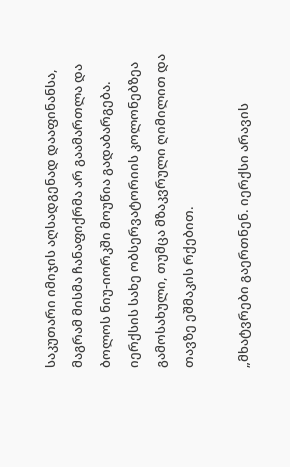საკუთარი იმიჯის აღსადგენად დააფინანსა, მაგრამ მისმა ჩანაფიქრმა არ გაამართლა და ბოლოს ნიუ-იორკში მოუწია გადაბარგება. იერქსის სახე ობსერვატორიის კოლონებზეა გამოსახული, თუმცა მზაკვრული ღიმილით და თავზე ეშმაკის რქებით.

„მხატვრები გაერთნენ. იერქსი არავის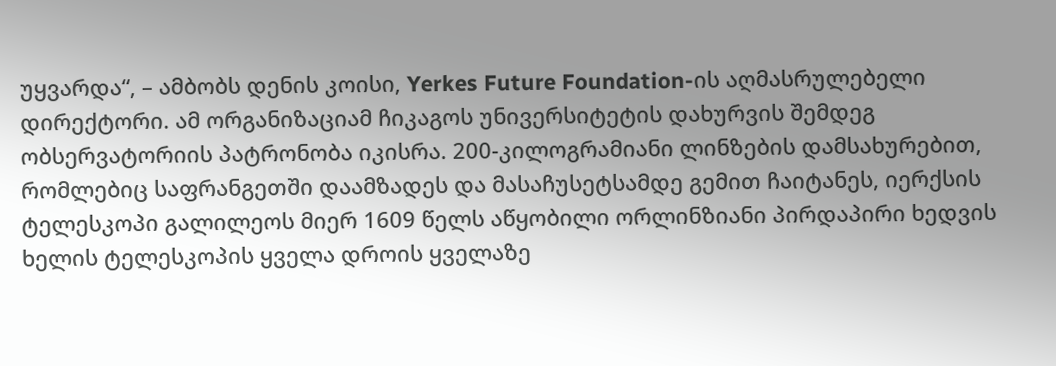უყვარდა“, – ამბობს დენის კოისი, Yerkes Future Foundation-ის აღმასრულებელი დირექტორი. ამ ორგანიზაციამ ჩიკაგოს უნივერსიტეტის დახურვის შემდეგ ობსერვატორიის პატრონობა იკისრა. 200-კილოგრამიანი ლინზების დამსახურებით, რომლებიც საფრანგეთში დაამზადეს და მასაჩუსეტსამდე გემით ჩაიტანეს, იერქსის ტელესკოპი გალილეოს მიერ 1609 წელს აწყობილი ორლინზიანი პირდაპირი ხედვის ხელის ტელესკოპის ყველა დროის ყველაზე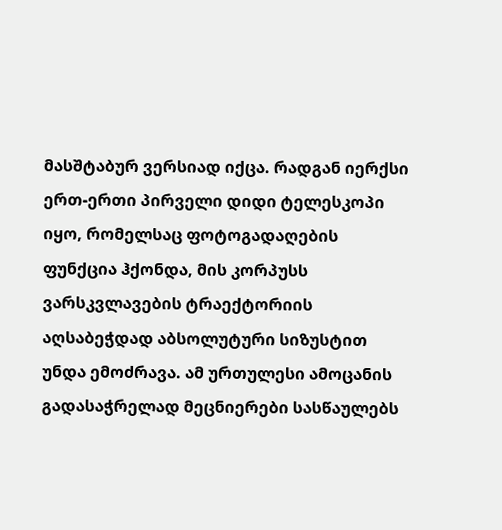მასშტაბურ ვერსიად იქცა. რადგან იერქსი ერთ-ერთი პირველი დიდი ტელესკოპი იყო, რომელსაც ფოტოგადაღების ფუნქცია ჰქონდა, მის კორპუსს ვარსკვლავების ტრაექტორიის აღსაბეჭდად აბსოლუტური სიზუსტით უნდა ემოძრავა. ამ ურთულესი ამოცანის გადასაჭრელად მეცნიერები სასწაულებს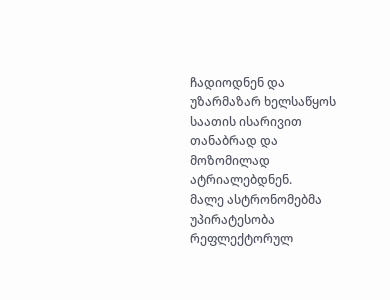ჩადიოდნენ და უზარმაზარ ხელსაწყოს საათის ისარივით თანაბრად და მოზომილად ატრიალებდნენ.
მალე ასტრონომებმა უპირატესობა რეფლექტორულ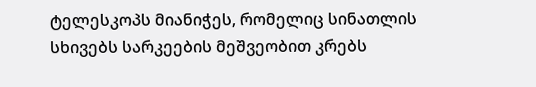ტელესკოპს მიანიჭეს, რომელიც სინათლის სხივებს სარკეების მეშვეობით კრებს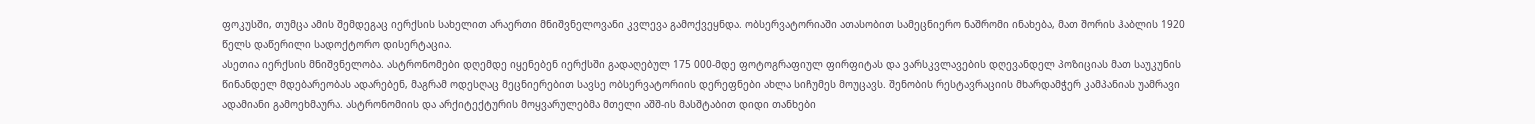ფოკუსში, თუმცა ამის შემდეგაც იერქსის სახელით არაერთი მნიშვნელოვანი კვლევა გამოქვეყნდა. ობსერვატორიაში ათასობით სამეცნიერო ნაშრომი ინახება, მათ შორის ჰაბლის 1920 წელს დაწერილი სადოქტორო დისერტაცია.
ასეთია იერქსის მნიშვნელობა. ასტრონომები დღემდე იყენებენ იერქსში გადაღებულ 175 000-მდე ფოტოგრაფიულ ფირფიტას და ვარსკვლავების დღევანდელ პოზიციას მათ საუკუნის წინანდელ მდებარეობას ადარებენ, მაგრამ ოდესღაც მეცნიერებით სავსე ობსერვატორიის დერეფნები ახლა სიჩუმეს მოუცავს. შენობის რესტავრაციის მხარდამჭერ კამპანიას უამრავი ადამიანი გამოეხმაურა. ასტრონომიის და არქიტექტურის მოყვარულებმა მთელი აშშ-ის მასშტაბით დიდი თანხები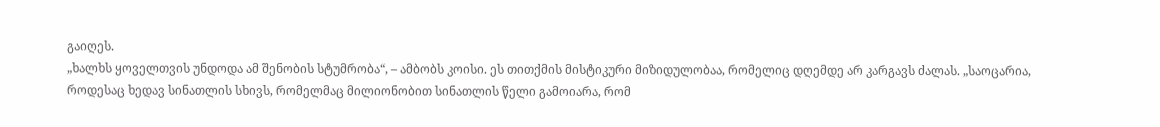გაიღეს.
„ხალხს ყოველთვის უნდოდა ამ შენობის სტუმრობა“, – ამბობს კოისი. ეს თითქმის მისტიკური მიზიდულობაა, რომელიც დღემდე არ კარგავს ძალას. „საოცარია, როდესაც ხედავ სინათლის სხივს, რომელმაც მილიონობით სინათლის წელი გამოიარა, რომ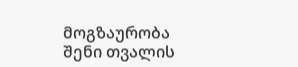მოგზაურობა შენი თვალის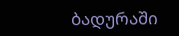ბადურაში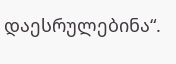დაესრულებინა“.